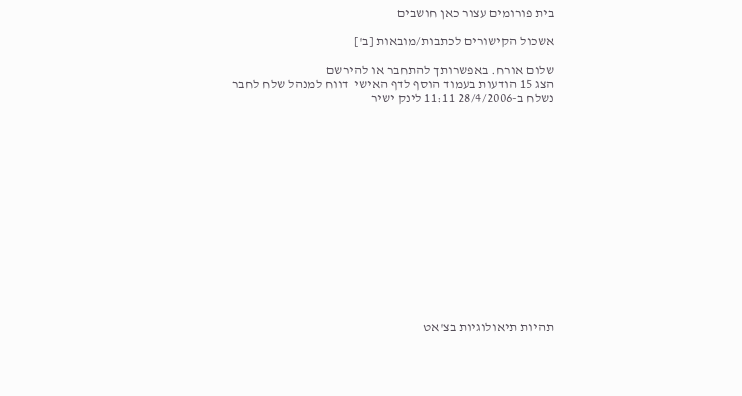בית פורומים עצור כאן חושבים

אשכול הקישורים לכתבות/מובאות [ב']

שלום אורח. באפשרותך להתחבר או להירשם
הצג 15 הודעות בעמוד הוסף לדף האישי  דווח למנהל שלח לחבר
נשלח ב-28/4/2006 11:11 לינק ישיר















תהיות תיאולוגיות בצ'אט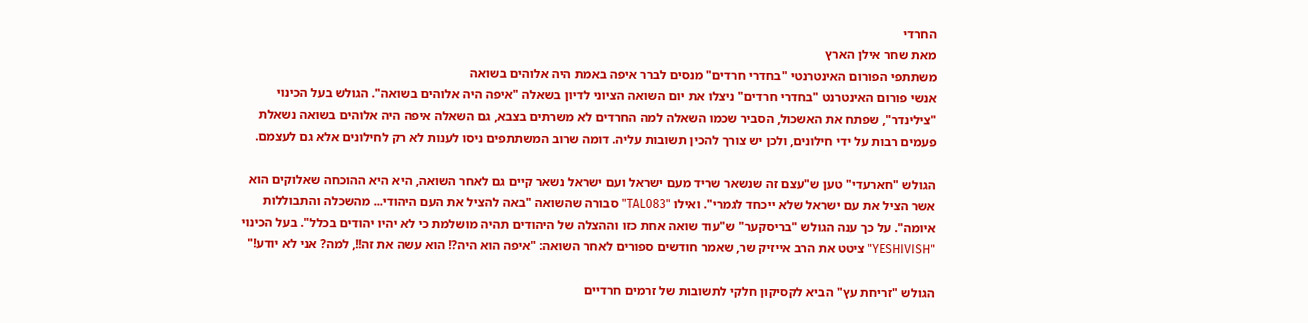החרדי
מאת שחר אילן הארץ
משתתפי הפורום האינטרנטי "בחדרי חרדים" מנסים לברר איפה באמת היה אלוהים בשואה
אנשי פורום האינטרנט "בחדרי חרדים" ניצלו את יום השואה הציוני לדיון בשאלה "איפה היה אלוהים בשואה". הגולש בעל הכינוי "צילינדר", שפתח את האשכול, הסביר שכמו השאלה למה החרדים לא משרתים בצבא, גם השאלה איפה היה אלוהים בשואה נשאלת פעמים רבות על ידי חילונים, ולכן יש צורך להכין תשובות עליה. דומה שרוב המשתתפים ניסו לענות לא רק לחילונים אלא גם לעצמם.

הגולש "חארעדי" טען ש"עצם זה שנשאר שריד מעם ישראל ועם ישראל נשאר קיים גם לאחר השואה, היא היא ההוכחה שאלוקים הוא אשר הציל את עם ישראל שלא ייכחד לגמרי". ואילו "TAL083" סבורה שהשואה "באה להציל את העם היהודי... מהשכלה והתבוללות איומה". על כך ענה הגולש "בריסקער" ש"עוד שואה אחת כזו וההצלה של היהודים תהיה מושלמת כי לא יהיו יהודים בכלל". בעל הכינוי "YESHIVISH" ציטט את הרב אייזיק שר, שאמר חודשים ספורים לאחר השואה: "איפה הוא היה?! הוא עשה את זה!!, למה? אני לא יודע!"

הגולש "זריחת עץ" הביא לקסיקון חלקי לתשובות של זרמים חרדיים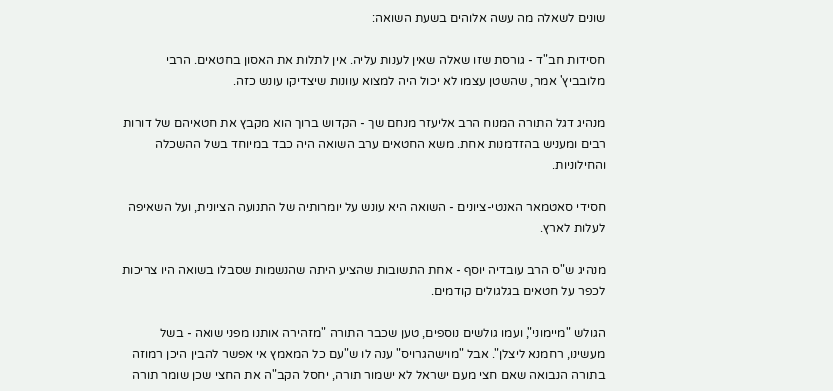שונים לשאלה מה עשה אלוהים בשעת השואה:

חסידות חב"ד - גורסת שזו שאלה שאין לענות עליה. אין לתלות את האסון בחטאים. הרבי מלובביץ' אמר, שהשטן עצמו לא יכול היה למצוא עוונות שיצדיקו עונש כזה.

מנהיג דגל התורה המנוח הרב אליעזר מנחם שך - הקדוש ברוך הוא מקבץ את חטאיהם של דורות רבים ומעניש בהזדמנות אחת. משא החטאים ערב השואה היה כבד במיוחד בשל ההשכלה והחילוניות.

חסידי סאטמאר האנטי-ציונים - השואה היא עונש על יומרותיה של התנועה הציונית, ועל השאיפה לעלות לארץ.

מנהיג ש"ס הרב עובדיה יוסף - אחת התשובות שהציע היתה שהנשמות שסבלו בשואה היו צריכות לכפר על חטאים בגלגולים קודמים.

הגולש "מיימוני", ועמו גולשים נוספים, טען שכבר התורה "מזהירה אותנו מפני שואה - בשל מעשינו, רחמנא ליצלן". אבל "מוישהגרויס" ענה לו ש"עם כל המאמץ אי אפשר להבין היכן רמוזה בתורה הנבואה שאם חצי מעם ישראל לא ישמור תורה, יחסל הקב"ה את החצי שכן שומר תורה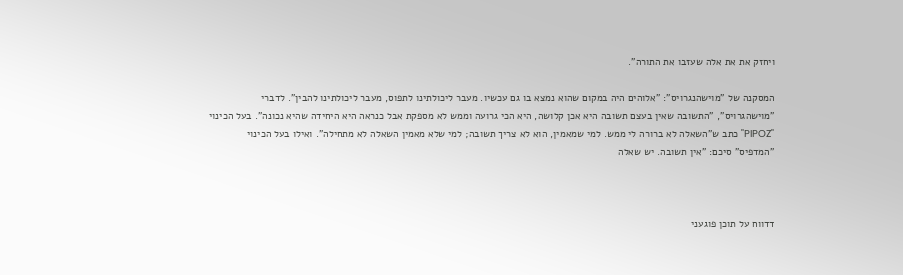ויחזק את את אלה שעזבו את התורה".

המסקנה של "מוישהנגרויס": "אלוהים היה במקום שהוא נמצא בו גם עכשיו. מעבר ליכולתינו לתפוס, מעבר ליכולתינו להבין". לדברי "מוישהגרויס", "התשובה שאין בעצם תשובה היא אכן קלושה, היא הכי גרועה וממש לא מספקת אבל כנראה היא היחידה שהיא נכונה". בעל הכינוי "PIPOZ" כתב ש"השאלה לא ברורה לי ממש. למי שמאמין, הוא לא צריך תשובה; למי שלא מאמין השאלה לא מתחילה". ואילו בעל הכינוי "המדפיס" סיכם: "אין תשובה. יש שאלה



דדווח על תוכן פוגעני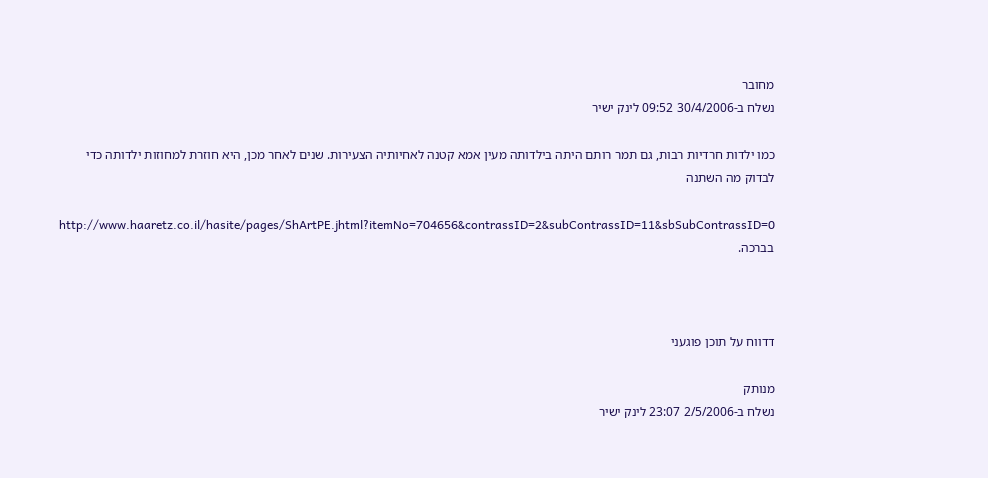מחובר
נשלח ב-30/4/2006 09:52 לינק ישיר

כמו ילדות חרדיות רבות, גם תמר רותם היתה בילדותה מעין אמא קטנה לאחיותיה הצעירות. שנים לאחר מכן, היא חוזרת למחוזות ילדותה כדי לבדוק מה השתנה

http://www.haaretz.co.il/hasite/pages/ShArtPE.jhtml?itemNo=704656&contrassID=2&subContrassID=11&sbSubContrassID=0
בברכה.



דדווח על תוכן פוגעני

מנותק
נשלח ב-2/5/2006 23:07 לינק ישיר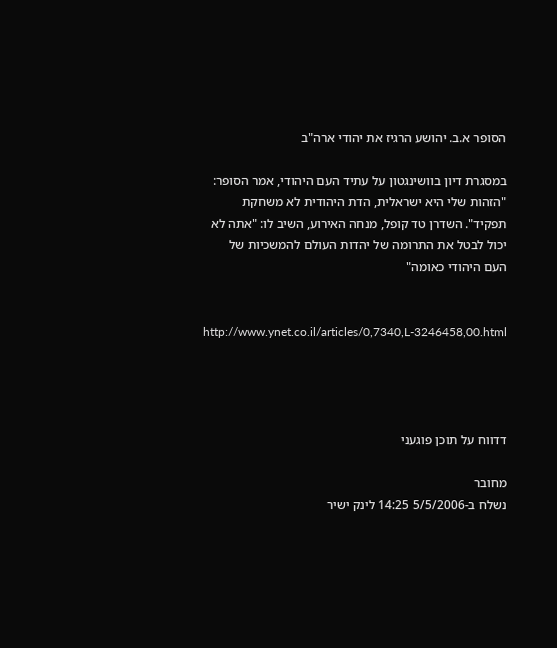הסופר א.ב. יהושע הרגיז את יהודי ארה"ב

במסגרת דיון בוושינגטון על עתיד העם היהודי, אמר הסופר: "הזהות שלי היא ישראלית, הדת היהודית לא משחקת תפקיד". השדרן טד קופל, מנחה האירוע, השיב לו: "אתה לא יכול לבטל את התרומה של יהדות העולם להמשכיות של העם היהודי כאומה"


http://www.ynet.co.il/articles/0,7340,L-3246458,00.html




דדווח על תוכן פוגעני

מחובר
נשלח ב-5/5/2006 14:25 לינק ישיר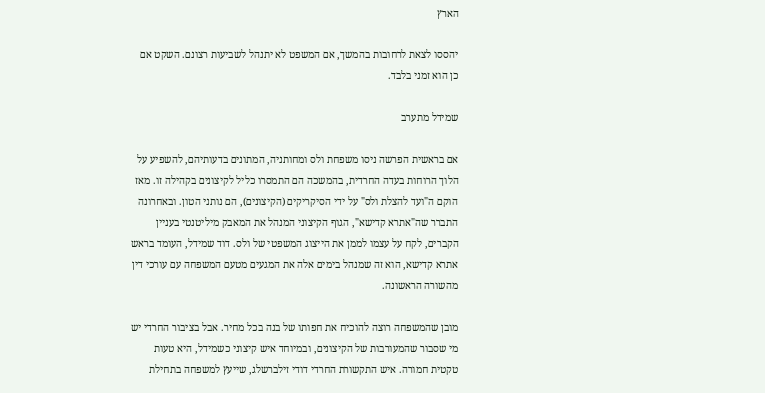הארץ

יהססו לצאת לרחובות בהמשך, אם המשפט לא יתנהל לשביעות רצונם. השקט אם כן הוא זמני בלבד.

שמידל מתערב

אם בראשית הפרשה ניסו משפחת ולס ומחותניה, המתונים בדעותיהם, להשפיע על הלוך הרוחות בעדה החרדית, בהמשכה הם התמסרו כליל לקיצונים בקהילה זו. מאז הוקם ה"ועד להצלת ולס" על ידי הסיקריקים (הקיצונים), הם נותני הטון. ובאחרונה התברר שה"אתרא קדישא", הגוף הקיצוני המנהל את המאבק מיליטנטי בעניין הקברים, לקח על עצמו לממן את הייצוג המשפטי של ולס. דוד שמידל, העומד בראש אתרא קדישא, הוא זה שמנהל בימים אלה את המגעים מטעם המשפחה עם עורכי דין מהשורה הראשונה.

מובן שהמשפחה רוצה להוכיח את חפותו של בנה בכל מחיר. אבל בציבור החרדי יש מי שסבור שהמעורבות של הקיצונים, ובמיוחד איש קיצוני כשמידל, היא טעות טקטית חמורה. איש התקשורת החרדי דודי זילברשלג, שייעץ למשפחה בתחילת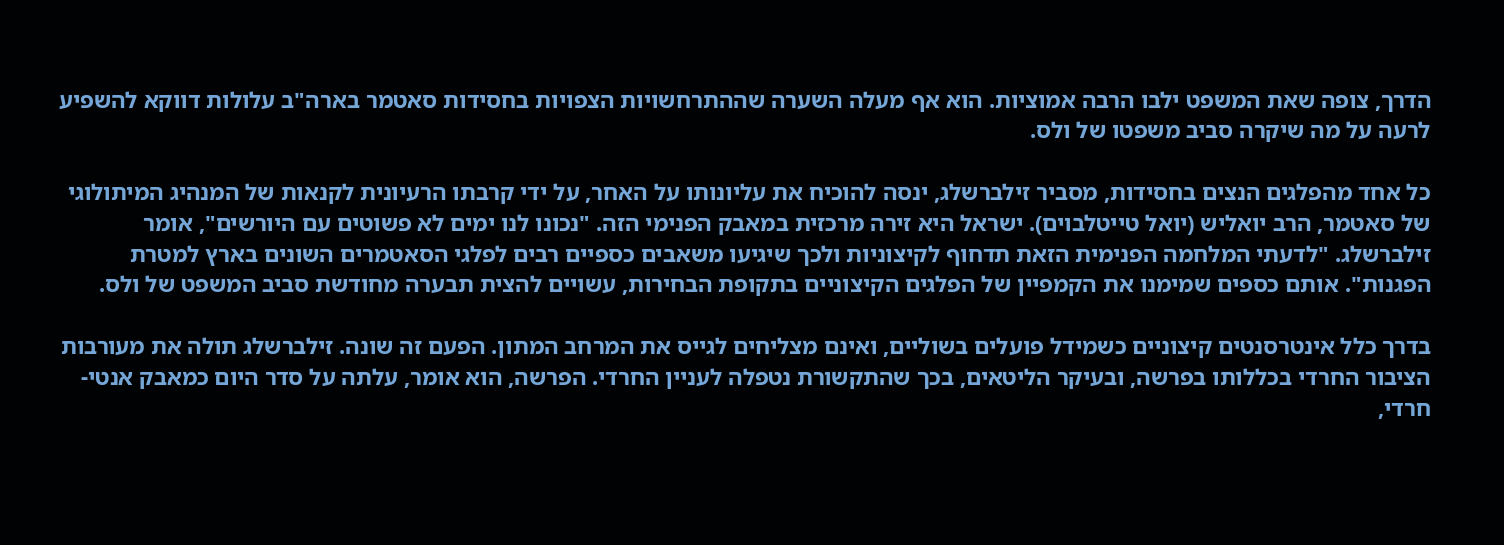הדרך, צופה שאת המשפט ילבו הרבה אמוציות. הוא אף מעלה השערה שההתרחשויות הצפויות בחסידות סאטמר בארה"ב עלולות דווקא להשפיע לרעה על מה שיקרה סביב משפטו של ולס.

כל אחד מהפלגים הנצים בחסידות, מסביר זילברשלג, ינסה להוכיח את עליונותו על האחר, על ידי קרבתו הרעיונית לקנאות של המנהיג המיתולוגי של סאטמר, הרב יואליש (יואל טייטלבוים). ישראל היא זירה מרכזית במאבק הפנימי הזה. "נכונו לנו ימים לא פשוטים עם היורשים", אומר זילברשלג. "לדעתי המלחמה הפנימית הזאת תדחוף לקיצוניות ולכך שיגיעו משאבים כספיים רבים לפלגי הסאטמרים השונים בארץ למטרת הפגנות". אותם כספים שמימנו את הקמפיין של הפלגים הקיצוניים בתקופת הבחירות, עשויים להצית תבערה מחודשת סביב המשפט של ולס.

בדרך כלל אינטרסנטים קיצוניים כשמידל פועלים בשוליים, ואינם מצליחים לגייס את המרחב המתון. הפעם זה שונה. זילברשלג תולה את מעורבות הציבור החרדי בכללותו בפרשה, ובעיקר הליטאים, בכך שהתקשורת נטפלה לעניין החרדי. הפרשה, הוא אומר, עלתה על סדר היום כמאבק אנטי-חרדי,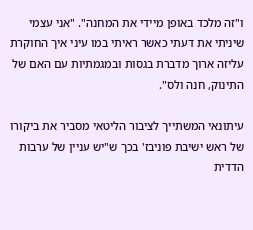ו"זה מלכד באופן מיידי את המחנה". "אני עצמי שיניתי את דעתי כאשר ראיתי במו עיני איך החוקרת עליזה ארוך מדברת בגסות ובמגמתיות עם האם של התינוק, חנה ולס".

עיתונאי המשתייך לציבור הליטאי מסביר את ביקורו של ראש ישיבת פוניבז' בכך ש"יש עניין של ערבות הדדית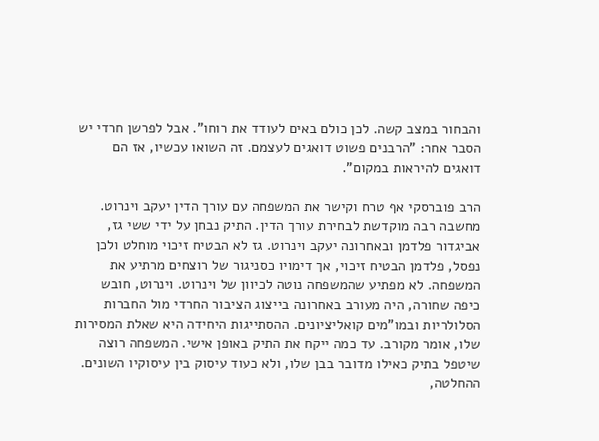והבחור במצב קשה. לכן כולם באים לעודד את רוחו". אבל לפרשן חרדי יש הסבר אחר: "הרבנים פשוט דואגים לעצמם. זה השואו עכשיו, אז הם דואגים להיראות במקום".

הרב פוברסקי אף טרח וקישר את המשפחה עם עורך הדין יעקב וינרוט. מחשבה רבה מוקדשת לבחירת עורך הדין. התיק נבחן על ידי ששי גז, אביגדור פלדמן ובאחרונה יעקב וינרוט. גז לא הבטיח זיכוי מוחלט ולכן נפסל, פלדמן הבטיח זיכוי, אך דימויו כסניגור של רוצחים מרתיע את המשפחה. לא מפתיע שהמשפחה נוטה לכיוון של וינרוט. וינרוט, חובש כיפה שחורה, היה מעורב באחרונה בייצוג הציבור החרדי מול החברות הסלולריות ובמו"מים קואליציונים. ההסתייגות היחידה היא שאלת המסירות שלו, אומר מקורב. עד כמה ייקח את התיק באופן אישי. המשפחה רוצה שיטפל בתיק כאילו מדובר בבן שלו, ולא כעוד עיסוק בין עיסוקיו השונים. ההחלטה,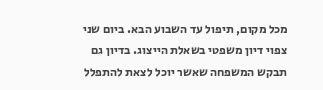מכל מקום, תיפול עד השבוע הבא. ביום שני צפוי דיון משפטי בשאלת הייצוג. בדיון גם תבקש המשפחה שאשר יוכל לצאת להתפלל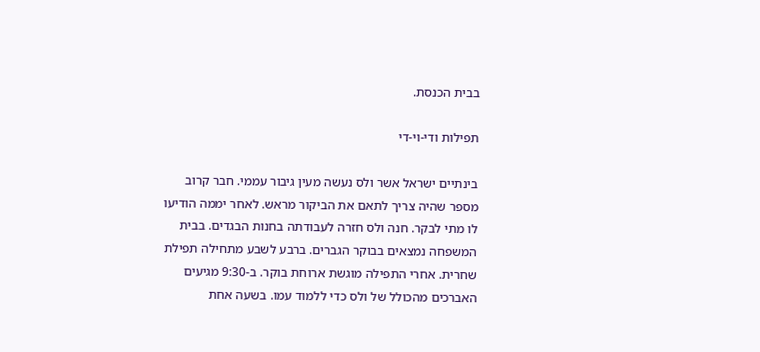בבית הכנסת.

תפילות ודי-וי-די

בינתיים ישראל אשר ולס נעשה מעין גיבור עממי. חבר קרוב מספר שהיה צריך לתאם את הביקור מראש. לאחר יממה הודיעו לו מתי לבקר. חנה ולס חזרה לעבודתה בחנות הבגדים. בבית המשפחה נמצאים בבוקר הגברים. ברבע לשבע מתחילה תפילת שחרית. אחרי התפילה מוגשת ארוחת בוקר. ב-9:30 מגיעים האברכים מהכולל של ולס כדי ללמוד עמו. בשעה אחת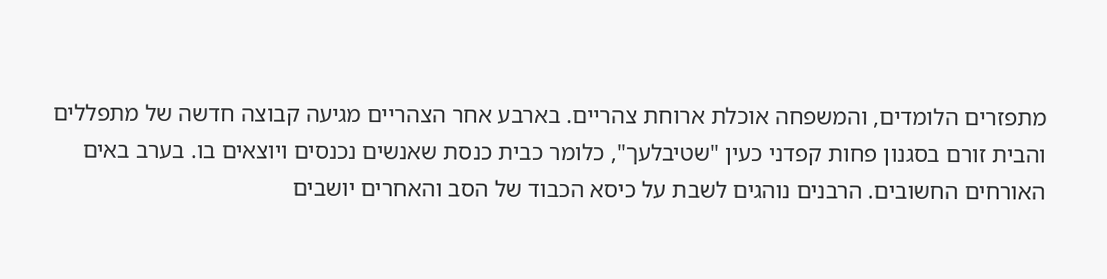מתפזרים הלומדים, והמשפחה אוכלת ארוחת צהריים. בארבע אחר הצהריים מגיעה קבוצה חדשה של מתפללים והבית זורם בסגנון פחות קפדני כעין "שטיבלעך", כלומר כבית כנסת שאנשים נכנסים ויוצאים בו. בערב באים האורחים החשובים. הרבנים נוהגים לשבת על כיסא הכבוד של הסב והאחרים יושבים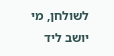לשולחן, מי יושב ליד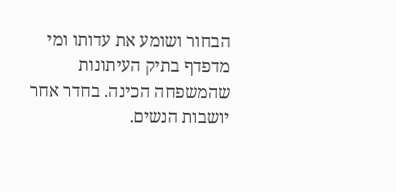הבחור ושומע את עדותו ומי מדפדף בתיק העיתונות שהמשפחה הכינה. בחדר אחר יושבות הנשים.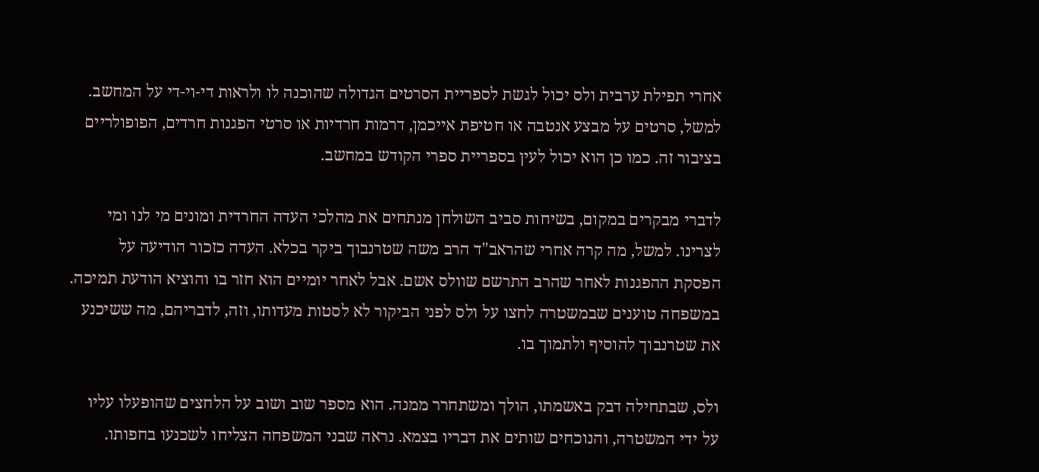אחרי תפילת ערבית ולס יכול לגשת לספריית הסרטים הגדולה שהוכנה לו ולראות די-וי-די על המחשב. למשל, סרטים על מבצע אנטבה או חטיפת אייכמן, דרמות חרדיות או סרטי הפגנות חרדים, הפופולריים בציבור זה. כמו כן הוא יכול לעין בספריית ספרי הקודש במחשב.

לדברי מבקרים במקום, בשיחות סביב השולחן מנתחים את מהלכי העדה החרדית ומונים מי לנו ומי לצרינו. למשל, מה קרה אחרי שהראב"ד הרב משה שטרנבוך ביקר בכלא. העדה כזכור הודיעה על הפסקת ההפגנות לאחר שהרב התרשם שוולס אשם. אבל לאחר יומיים הוא חזר בו והוציא הודעת תמיכה. במשפחה טוענים שבמשטרה לחצו על ולס לפני הביקור לא לסטות מעדותו, וזה, לדבריהם, מה ששיכנע את שטרנבוך להוסיף ולתמוך בו.

ולס, שבתחילה דבק באשמתו, הולך ומשתחרר ממנה. הוא מספר שוב ושוב על הלחצים שהופעלו עליו על ידי המשטרה, והנוכחים שותים את דבריו בצמא. נראה שבני המשפחה הצליחו לשכנעו בחפותו.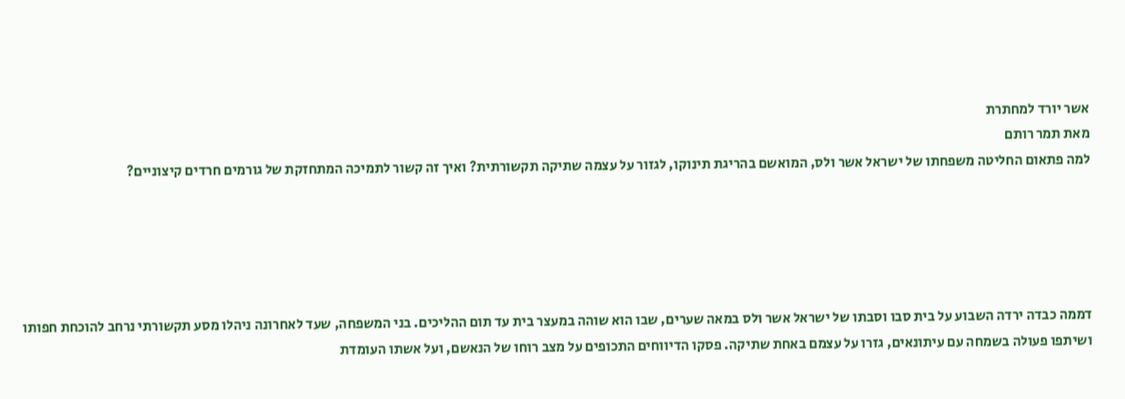אשר יורד למחתרת
מאת תמר רותם
למה פתאום החליטה משפחתו של ישראל אשר ולס, המואשם בהריגת תינוקו, לגזור על עצמה שתיקה תקשורתית? ואיך זה קשור לתמיכה המתחזקת של גורמים חרדים קיצוניים?





דממה כבדה ירדה השבוע על בית סבו וסבתו של ישראל אשר ולס במאה שערים, שבו הוא שוהה במעצר בית עד תום ההליכים. בני המשפחה, שעד לאחרונה ניהלו מסע תקשורתי נרחב להוכחת חפותו ושיתפו פעולה בשמחה עם עיתונאים, גזרו על עצמם באחת שתיקה. פסקו הדיווחים התכופים על מצב רוחו של הנאשם, ועל אשתו העומדת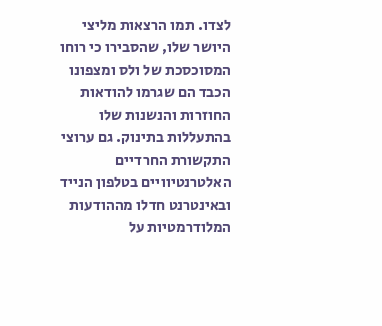לצדו. תמו הרצאות מליצי היושר שלו, שהסבירו כי רוחו המסוכסכת של ולס ומצפונו הכבד הם שגרמו להודאות החוזרות והנשנות שלו בהתעללות בתינוק. גם ערוצי התקשורת החרדיים האלטרנטיוויים בטלפון הנייד ובאינטרנט חדלו מההודעות המלודרמטיות על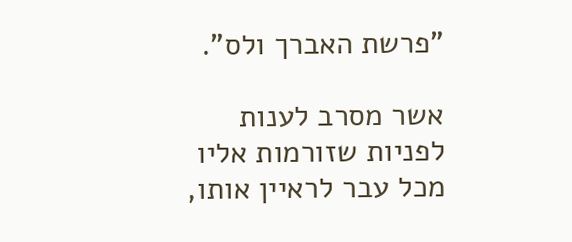"פרשת האברך ולס".

אשר מסרב לענות לפניות שזורמות אליו מכל עבר לראיין אותו,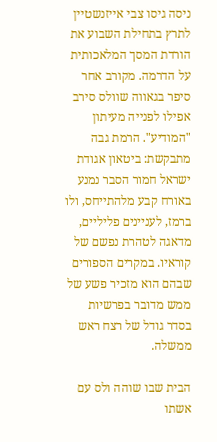ניסה גיסו צבי אייזנשטיין לתרץ בתחילת השבוע את הורדת המסך המלאכותית על הדרמה. מקורב אחר סיפר בגאווה שוולס סירב אפילו לפנייה מעיתון "המודיע". הרמת גבה מתבקשת: ביטאון אגודת ישראל חמור הסבר נמנע באורח קבע מלהתייחס, ולו ברמז, לעניינים פליליים, מדאגה לטהרת נפשם של קוראיו. במקרים הספורים שבהם הוא מזכיר פשע של ממש מדובר בפרשיות בסדר גודל של רצח ראש ממשלה.

הבית שבו שוהה ולס עם אשתו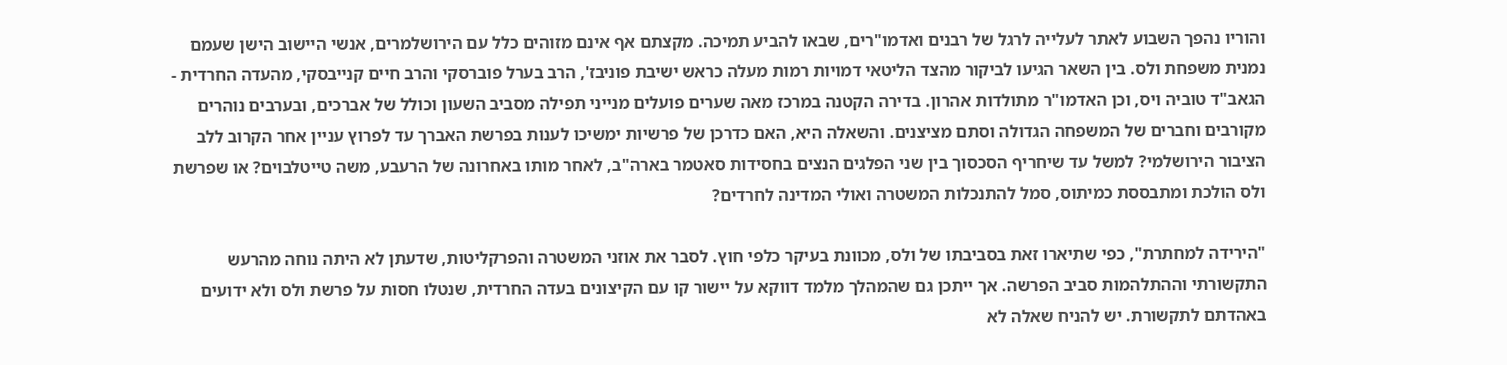והוריו נהפך השבוע לאתר לעלייה לרגל של רבנים ואדמו"רים, שבאו להביע תמיכה. מקצתם אף אינם מזוהים כלל עם הירושלמרים, אנשי היישוב הישן שעמם נמנית משפחת ולס. בין השאר הגיעו לביקור מהצד הליטאי דמויות רמות מעלה כראש ישיבת פוניבז', הרב בערל פוברסקי והרב חיים קנייבסקי, מהעדה החרדית - הגאב"ד טוביה ויס, וכן האדמו"ר מתולדות אהרון. בדירה הקטנה במרכז מאה שערים פועלים מנייני תפילה מסביב השעון וכולל של אברכים, ובערבים נוהרים מקורבים וחברים של המשפחה הגדולה וסתם מציצנים. והשאלה היא, האם כדרכן של פרשיות ימשיכו לענות בפרשת האברך עד לפרוץ עניין אחר הקרוב ללב הציבור הירושלמי? למשל עד שיחריף הסכסוך בין שני הפלגים הנצים בחסידות סאטמר בארה"ב, לאחר מותו באחרונה של הרעבע, משה טייטלבוים? או שפרשת ולס הולכת ומתבססת כמיתוס, סמל להתנכלות המשטרה ואולי המדינה לחרדים?

"הירידה למחתרת", כפי שתיארו זאת בסביבתו של ולס, מכוונת בעיקר כלפי חוץ. לסבר את אוזני המשטרה והפרקליטות, שדעתן לא היתה נוחה מהרעש התקשורתי וההתלהמות סביב הפרשה. אך ייתכן גם שהמהלך מלמד דווקא על יישור קו עם הקיצונים בעדה החרדית, שנטלו חסות על פרשת ולס ולא ידועים באהדתם לתקשורת. יש להניח שאלה לא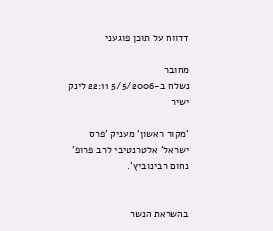דדווח על תוכן פוגעני

מחובר
נשלח ב-5/5/2006 22:11 לינק ישיר

'מקור ראשון' מעניק 'פרס ישראל' אלטרנטיבי לרב פרופ' נחום רבינוביץ'.


בהשראת הנשר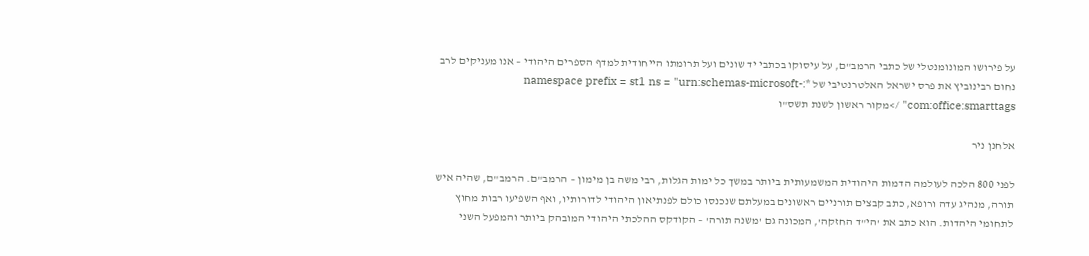על פירושו המונומנטלי של כתבי הרמב"ם, על עיסוקו בכתבי יד שונים ועל תרומתו הייחודית למדף הספרים היהודי – אנו מעניקים לרב נחום רבינוביץ את פרס ישראל האלטרנטיבי של *:namespace prefix = st1 ns = "urn:schemas-microsoft-com:office:smarttags" />מקור ראשון לשנת תשס"ו

אלחנן ניר

לפני 800 הלכה לעולמה הדמות היהודית המשמעותית ביותר במשך כל ימות הגלות, רבי משה בן מימון – הרמב"ם. הרמב"ם, שהיה איש תורה, מנהיג עדה ורופא, כתב קבצים תורניים ראשונים במעלתם שנכנסו כולם לפנתיאון היהודי לדורותיו, ואף השפיעו רבות מחוץ לתחומי היהדות. הוא כתב את 'הי"ד החזקה', המכונה גם 'משנה תורה' – הקודקס ההלכתי היהודי המובהק ביותר והמפעל השני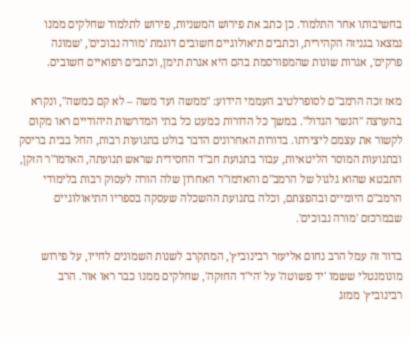בחשיבותו אחר התלמוד. כן כתב את פירוש המשניות, פירוש לתלמוד שחלקים ממנו נמצאו בגניזה הקהירית, וכתבים תיאולוגיים חשובים דוגמת 'מורה נבוכים', 'שמונה פרקים', אגרות שונות שהמפורסמת בהם היא אגרת תימן, וכתבים רפואיים חשובים.

מאז זכה הרמב"ם לסופרלטיב העממי הידוע: "ממשה ועד משה – לא קם כמשה", ונקרא בהערצה "הנשר הגדול". במשך כל הדורות כמעט כל בתי המדרשות היהודיים ראו מקום לקשור את עצמם ליצירתו. בדורות האחרונים הדבר בולט בתנועות רבות, החל בבית בריסק ובתנועות המוסר הליטאיות, עבור בתנועת חב"ד החסידית שראש תנועתה, האדמו"ר הזקן, התבטא שהוא גלגול של הרמב"ם והאדמו"ר האחרון שלה הורה לעסוק רבות בלימודי הרמב"ם היומיים ובהפצתם, וכלה בתנועת ההשכלה שעסקה בספריו התיאולוגיים שבמרכזם 'מורה נבוכים'.

בדור זה עמל הרב נחום אליעזר רבינוביץ', המתקרב לשנות השמונים לחייו, על פירוש מונומנטלי ששמו 'יד פשוטה' על 'הי"ד החזקה', שחלקים ממנו כבר ראו אור. הרב רבינוביץ' ממזג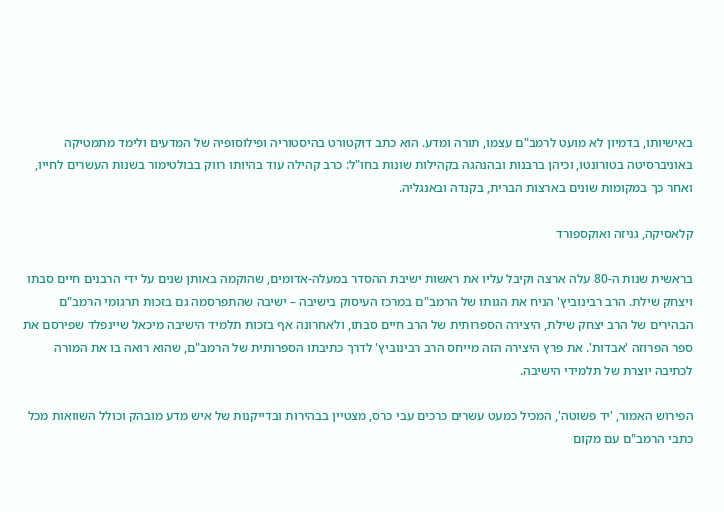באישיותו, בדמיון לא מועט לרמב"ם עצמו, תורה ומדע. הוא כתב דוקטורט בהיסטוריה ופילוסופיה של המדעים ולימד מתמטיקה באוניברסיטה בטורונטו, וכיהן ברבנות ובהנהגה בקהילות שונות בחו"ל: כרב קהילה עוד בהיותו רווק בבולטימור בשנות העשרים לחייו, ואחר כך במקומות שונים בארצות הברית, בקנדה ובאנגליה.

קלאסיקה, גניזה ואוקספורד

בראשית שנות ה-80 עלה ארצה וקיבל עליו את ראשות ישיבת ההסדר במעלה-אדומים, שהוקמה באותן שנים על ידי הרבנים חיים סבתו ויצחק שילת. הרב רבינוביץ' הניח את הגותו של הרמב"ם במרכז העיסוק בישיבה – ישיבה שהתפרסמה גם בזכות תרגומי הרמב"ם הבהירים של הרב יצחק שילת, היצירה הספרותית של הרב חיים סבתו, ולאחרונה אף בזכות תלמיד הישיבה מיכאל שיינפלד שפירסם את ספר הפרוזה 'אבדות'. את פרץ היצירה הזה מייחס הרב רבינוביץ' לדרך כתיבתו הספרותית של הרמב"ם, שהוא רואה בו את המורה לכתיבה יוצרת של תלמידי הישיבה.

הפירוש האמור, 'יד פשוטה', המכיל כמעט עשרים כרכים עבי כרס, מצטיין בבהירות ובדייקנות של איש מדע מובהק וכולל השוואות מכל כתבי הרמב"ם עם מקום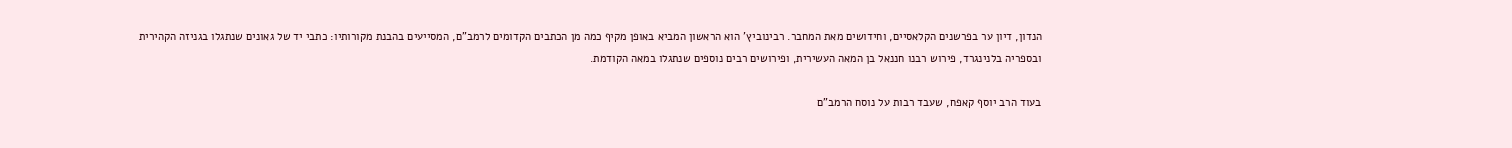הנדון, דיון ער בפרשנים הקלאסיים, וחידושים מאת המחבר. רבינוביץ' הוא הראשון המביא באופן מקיף כמה מן הכתבים הקדומים לרמב"ם, המסייעים בהבנת מקורותיו: כתבי יד של גאונים שנתגלו בגניזה הקהירית ובספריה בלנינגרד, פירוש רבנו חננאל בן המאה העשירית, ופירושים רבים נוספים שנתגלו במאה הקודמת.

בעוד הרב יוסף קאפח, שעבד רבות על נוסח הרמב"ם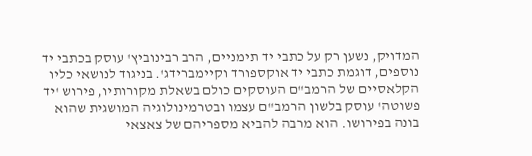המדויק, נשען רק על כתבי יד תימניים, הרב רבינוביץ' עוסק בכתבי יד נוספים, דוגמת כתבי יד אוקספורד וקיימברידג'. בניגוד לנושאי כליו הקלאסיים של הרמב"ם העוסקים כולם בשאלת מקורותיו, פירוש 'יד פשוטה' עוסק בלשון הרמב"ם עצמו ובטרמינולוגיה המושגית שהוא בונה בפירושו. הוא מרבה להביא מספריהם של צאצאי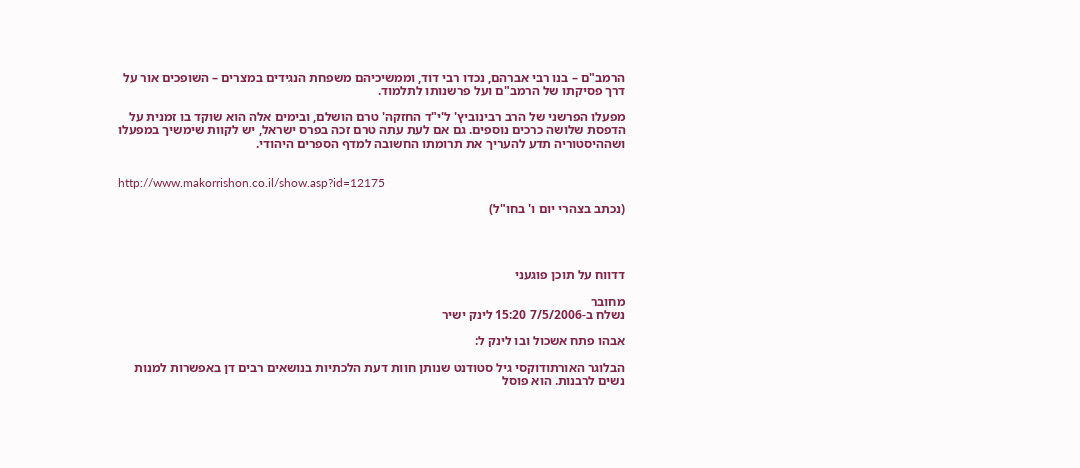הרמב"ם – בנו רבי אברהם, נכדו רבי דוד, וממשיכיהם משפחת הנגידים במצרים – השופכים אור על דרך פסיקתו של הרמב"ם ועל פרשנותו לתלמוד.

מפעלו הפרשני של הרב רבינוביץ' ל'י"ד החזקה' טרם הושלם, ובימים אלה הוא שוקד בו זמנית על הדפסת שלושה כרכים נוספים. גם אם לעת עתה טרם זכה בפרס ישראל, יש לקוות שימשיך במפעלו ושההיסטוריה תדע להעריך את תרומתו החשובה למדף הספרים היהודי.


http://www.makorrishon.co.il/show.asp?id=12175

(נכתב בצהרי יום ו' בחו"ל)




דדווח על תוכן פוגעני

מחובר
נשלח ב-7/5/2006 15:20 לינק ישיר

אבהו פתח אשכול ובו לינק ל:

הבלוגר האורתודוקסי גיל סטודנט שנותן חוות דעת הלכתיות בנושאים רבים דן באפשרות למנות נשים לרבנות. הוא פוסל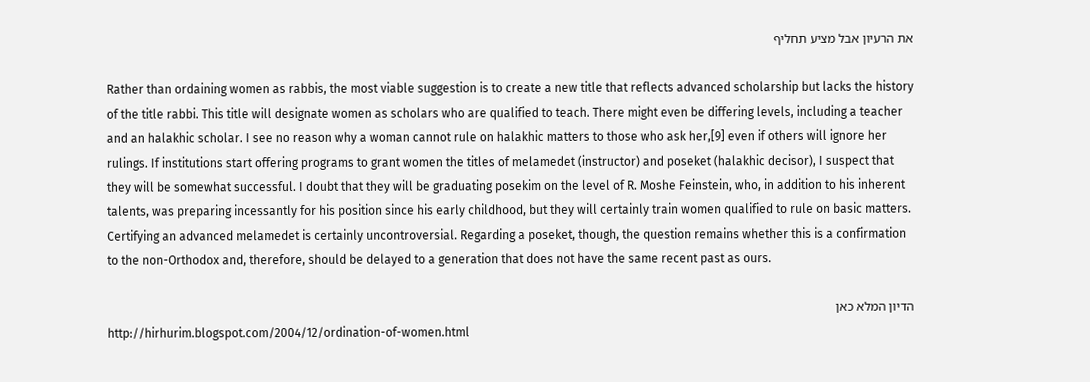את הרעיון אבל מציע תחליף

Rather than ordaining women as rabbis, the most viable suggestion is to create a new title that reflects advanced scholarship but lacks the history of the title rabbi. This title will designate women as scholars who are qualified to teach. There might even be differing levels, including a teacher and an halakhic scholar. I see no reason why a woman cannot rule on halakhic matters to those who ask her,[9] even if others will ignore her rulings. If institutions start offering programs to grant women the titles of melamedet (instructor) and poseket (halakhic decisor), I suspect that they will be somewhat successful. I doubt that they will be graduating posekim on the level of R. Moshe Feinstein, who, in addition to his inherent talents, was preparing incessantly for his position since his early childhood, but they will certainly train women qualified to rule on basic matters. Certifying an advanced melamedet is certainly uncontroversial. Regarding a poseket, though, the question remains whether this is a confirmation to the non-Orthodox and, therefore, should be delayed to a generation that does not have the same recent past as ours.

הדיון המלא כאן
http://hirhurim.blogspot.com/2004/12/ordination-of-women.html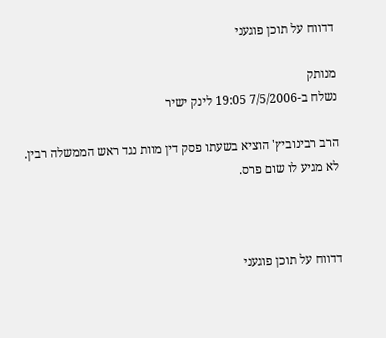דדווח על תוכן פוגעני

מנותק
נשלח ב-7/5/2006 19:05 לינק ישיר

הרב רבינוביץ' הוציא בשעתו פסק דין מוות נגד ראש הממשלה רבין. לא מגיע לו שום פרס.



דדווח על תוכן פוגעני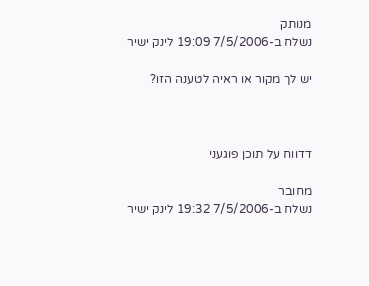מנותק
נשלח ב-7/5/2006 19:09 לינק ישיר

יש לך מקור או ראיה לטענה הזו?



דדווח על תוכן פוגעני

מחובר
נשלח ב-7/5/2006 19:32 לינק ישיר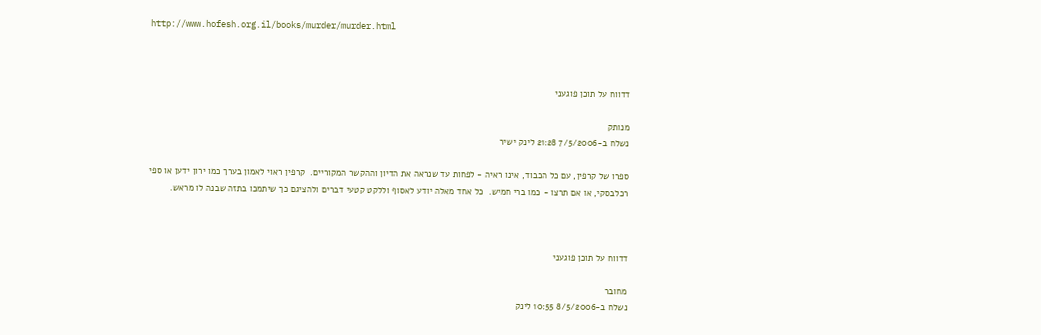http://www.hofesh.org.il/books/murder/murder.html



דדווח על תוכן פוגעני

מנותק
נשלח ב-7/5/2006 21:28 לינק ישיר

ספרו של קרפין, עם כל הכבוד, אינו ראיה - לפחות עד שנראה את הדיון וההקשר המקוריים.  קרפין ראוי לאמון בערך כמו ירון ידען או ספי רכלבסקי, או אם תרצו - כמו ברי חמיש.  כל אחד מאלה יודע לאסוף וללקט קטעי דברים ולהציגם כך שיתמכו בתזה שבנה לו מראש.



דדווח על תוכן פוגעני

מחובר
נשלח ב-8/5/2006 10:55 לינק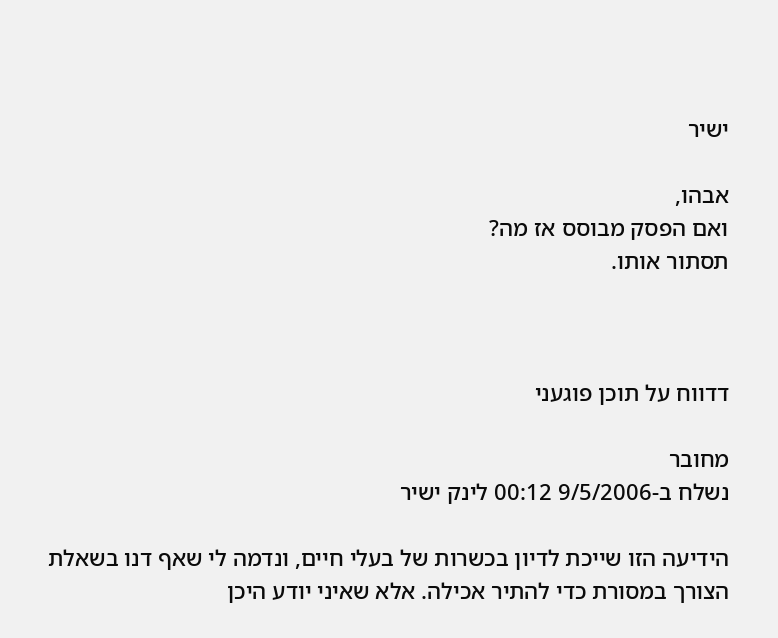ישיר

אבהו,
ואם הפסק מבוסס אז מה?
תסתור אותו.



דדווח על תוכן פוגעני

מחובר
נשלח ב-9/5/2006 00:12 לינק ישיר

הידיעה הזו שייכת לדיון בכשרות של בעלי חיים, ונדמה לי שאף דנו בשאלת הצורך במסורת כדי להתיר אכילה. אלא שאיני יודע היכן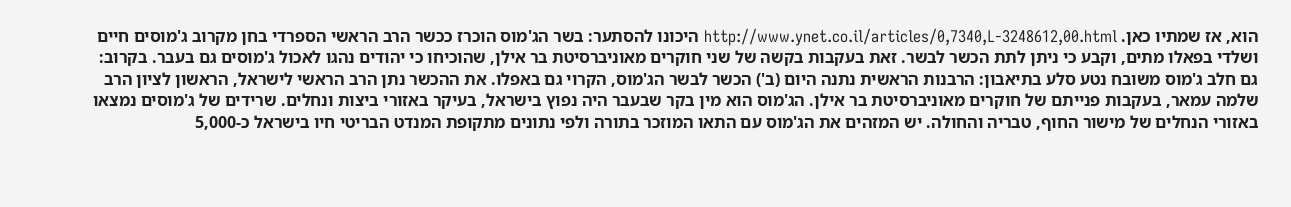הוא, אז שמתיו כאן. http://www.ynet.co.il/articles/0,7340,L-3248612,00.html היכונו להסתער: בשר הג'מוס הוכרז ככשר הרב הראשי הספרדי בחן מקרוב ג'מוסים חיים ושלדי בפאלו מתים, וקבע כי ניתן לתת הכשר לבשר. זאת בעקבות בקשה של שני חוקרים מאוניברסיטת בר אילן, שהוכיחו כי יהודים נהגו לאכול ג'מוסים גם בעבר. בקרוב: גם חלב ג'מוס משובח נטע סלע בתיאבון: הרבנות הראשית נתנה היום (ב') הכשר לבשר הג'מוס, הקרוי גם באפלו. את ההכשר נתן הרב הראשי לישראל, הראשון לציון הרב שלמה עמאר, בעקבות פנייתם של חוקרים מאוניברסיטת בר אילן. הג'מוס הוא מין בקר שבעבר היה נפוץ בישראל, בעיקר באזורי ביצות ונחלים. שרידים של ג'מוסים נמצאו באזורי הנחלים של מישור החוף, טבריה והחולה. יש המזהים את הג'מוס עם התאו המוזכר בתורה ולפי נתונים מתקופת המנדט הבריטי חיו בישראל כ-5,000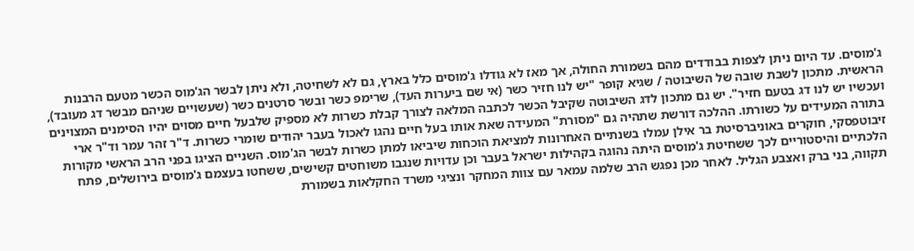ג'מוסים. עד היום ניתן לצפות בבודדים מהם בשמורת החולה, אך מאז לא גודלו ג'מוסים כלל בארץ, גם לא לשחיטה, ולא ניתן לבשר הג'מוס הכשר מטעם הרבנות הראשית. מתכון לשבת שובה של השיבוטה / שגיא קופר "יש לנו חזיר כשר (אי שם ביערות העד), שרימפ כשר ובשר סרטנים כשר (שעשויים שניהם מבשר דג מעובד), ועכשיו יש לנו דג בטעם חזיר". יש גם מתכון לדג השיבוטה שקיבל הכשר לכתבה המלאה לצורך קבלת כשרות לא מספיק שלבעל חיים מסוים יהיו הסימנים המצוינים בתורה המעידים על כשורתו. ההלכה דורשת שתהיה גם "מסורת" המעידה שאת אותו בעל חיים נהגו לאכול בעבר יהודים שומרי כשרות. ד"ר זהר עמר וד"ר ארי זיבוטפסקי, חוקרים באוניברסיטת בר אילן עמלו בשנתיים האחרונות למציאת הוכחות שיביאו למתן כשרות לבשר הג'מוס. השניים הציגו בפני הרב הראשי מקורות הלכתיים והיסטוריים לכך ששחיטת ג'מוסים היתה נהוגה בקהילות ישראל בעבר וכן עדויות שנגבו משוחטים קשישים, ששחטו בעצמם ג'מוסים בירושלים, פתח תקווה, בני ברק ואצבע הגליל. לאחר מכן נפגש הרב שלמה עמאר עם צוות המחקר ונציגי משרד החקלאות בשמורת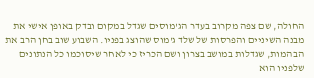החולה, שם צפה מקרוב בעדר הג'מוסים שגדל במקום ובדק באופן אישי את מבנה השיניים והפרסות של שלד ג'מוס שהוצג בפניו. השבוע שוב בחן הרב את הבהמות, שגדלות במושב בצרון ושם הכריז כי לאחר שיסוכמו כל הנתונים שלפניו הוא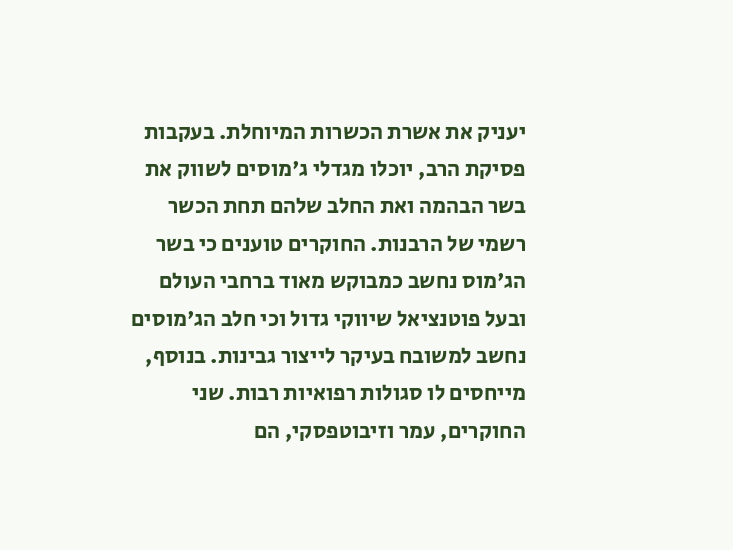יעניק את אשרת הכשרות המיוחלת. בעקבות פסיקת הרב, יוכלו מגדלי ג'מוסים לשווק את בשר הבהמה ואת החלב שלהם תחת הכשר רשמי של הרבנות. החוקרים טוענים כי בשר הג'מוס נחשב כמבוקש מאוד ברחבי העולם ובעל פוטנציאל שיווקי גדול וכי חלב הג'מוסים נחשב למשובח בעיקר לייצור גבינות. בנוסף, מייחסים לו סגולות רפואיות רבות. שני החוקרים, עמר וזיבוטפסקי, הם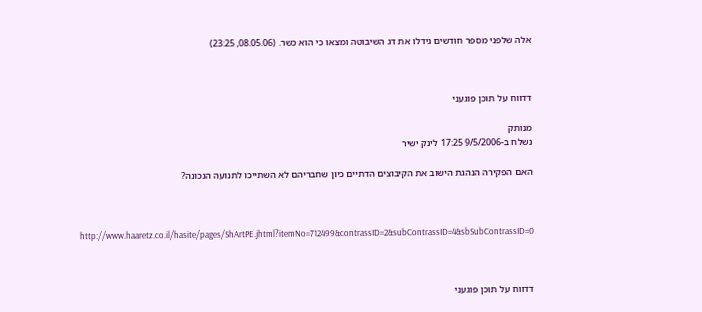אלה שלפני מספר חודשים גידלו את דג השיבוטה ומצאו כי הוא כשר. (08.05.06, 23:25)



דדווח על תוכן פוגעני

מנותק
נשלח ב-9/5/2006 17:25 לינק ישיר

האם הפקירה הנהגת הישוב את הקיבוצים הדתיים כיון שחבריהם לא השתייכו לתנועה הנכונה?



http://www.haaretz.co.il/hasite/pages/ShArtPE.jhtml?itemNo=712499&contrassID=2&subContrassID=4&sbSubContrassID=0



דדווח על תוכן פוגעני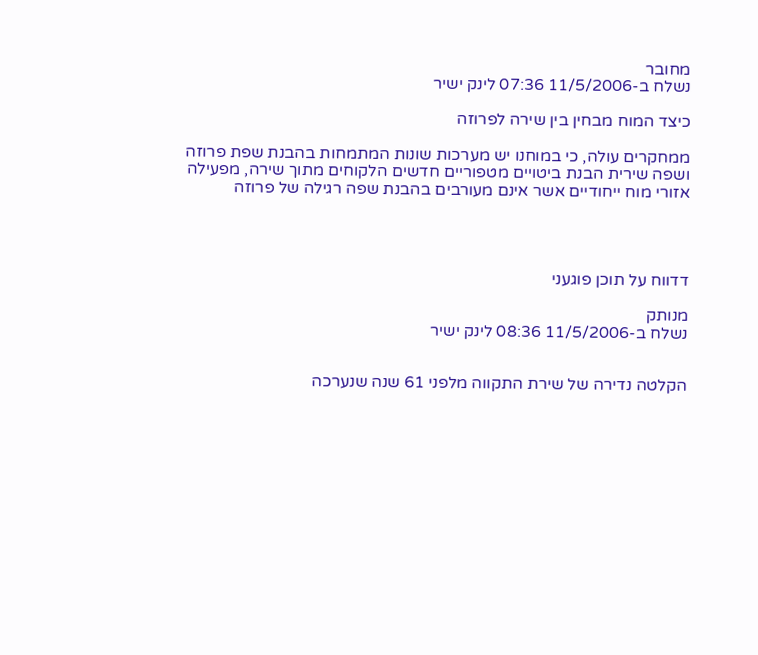מחובר
נשלח ב-11/5/2006 07:36 לינק ישיר

כיצד המוח מבחין בין שירה לפרוזה

ממחקרים עולה, כי במוחנו יש מערכות שונות המתמחות בהבנת שפת פרוזה ושפה שירית הבנת ביטויים מטפוריים חדשים הלקוחים מתוך שירה, מפעילה אזורי מוח ייחודיים אשר אינם מעורבים בהבנת שפה רגילה של פרוזה




דדווח על תוכן פוגעני

מנותק
נשלח ב-11/5/2006 08:36 לינק ישיר


הקלטה נדירה של שירת התקווה מלפני 61 שנה שנערכה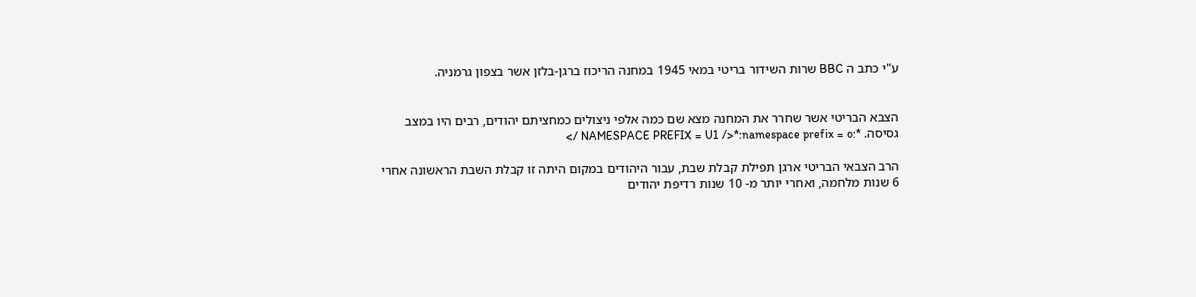ע"י כתב ה BBC שרות השידור בריטי במאי 1945 במחנה הריכוז ברגן-בלזן אשר בצפון גרמניה.


הצבא הבריטי אשר שחרר את המחנה מצא שם כמה אלפי ניצולים כמחציתם יהודים, רבים היו במצב גסיסה. *:NAMESPACE PREFIX = U1 />*:namespace prefix = o />

הרב הצבאי הבריטי ארגן תפילת קבלת שבת, עבור היהודים במקום היתה זו קבלת השבת הראשונה אחרי 6 שנות מלחמה, ואחרי יותר מ- 10 שנות רדיפת יהודים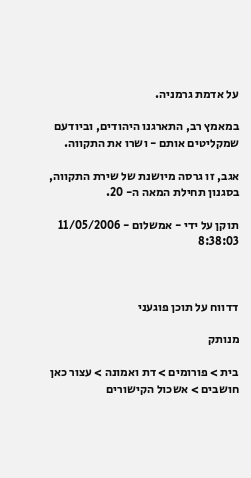על אדמת גרמניה.

במאמץ רב, התארגנו היהודים, וביודעם שמקליטים אותם - ושרו את התקווה.

אגב, זו גרסה מיושנת של שירת התקווה, בסגנון תחילת המאה ה- 20.

תוקן על ידי - אמשלום - 11/05/2006 8:38:03



דדווח על תוכן פוגעני

מנותק

בית > פורומים > דת ואמונה > עצור כאן חושבים > אשכול הקישורים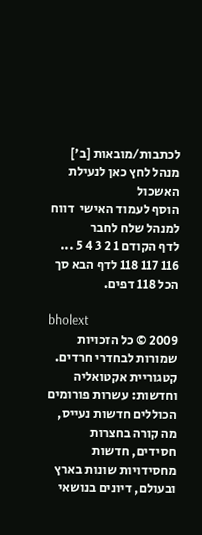לכתבות/מובאות [ב']
מנהל לחץ כאן לנעילת האשכול
הוסף לעמוד האישי  דווח למנהל שלח לחבר
לדף הקודם 1 2 3 4 5 ... 116 117 118 לדף הבא סך הכל 118 דפים.

bholext
2009 © כל הזכויות שמורות לבחדרי חרדים. קטגוריית אקטואליה וחדשות: עשרות פורומים הכוללים חדשות נעייס, מה קורה בחצרות חסידים, חדשות מחסידויות שונות בארץ ובעולם, דיונים בנושאי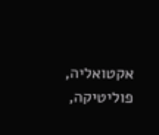אקטואליה, פוליטיקה,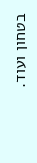בטחון ועוד.